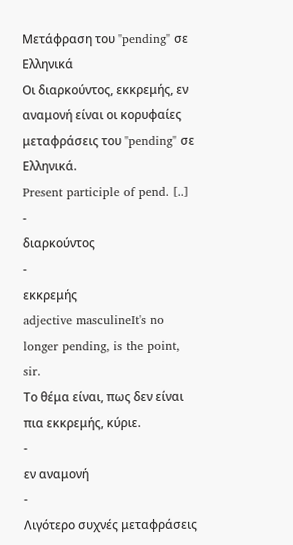Μετάφραση του "pending" σε Ελληνικά
Οι διαρκούντος, εκκρεμής, εν αναμονή είναι οι κορυφαίες μεταφράσεις του "pending" σε Ελληνικά.
Present participle of pend. [..]
-
διαρκούντος
-
εκκρεμής
adjective masculineIt's no longer pending, is the point, sir.
Το θέμα είναι, πως δεν είναι πια εκκρεμής, κύριε.
-
εν αναμονή
-
Λιγότερο συχνές μεταφράσεις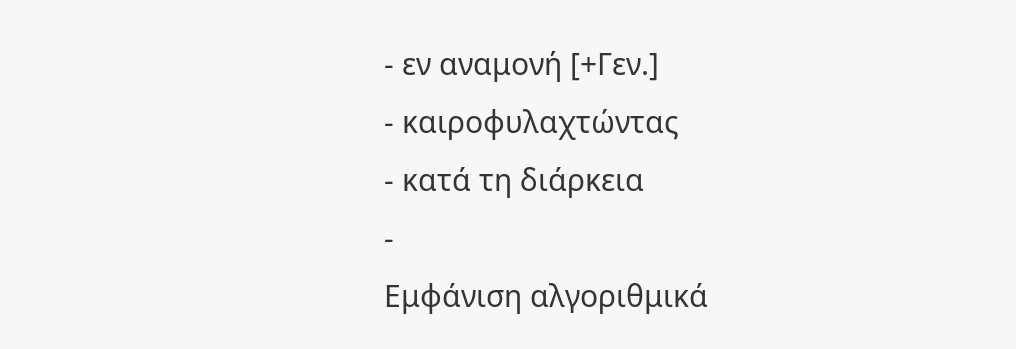- εν αναμονή [+Γεν.]
- καιροφυλαχτώντας
- κατά τη διάρκεια
-
Εμφάνιση αλγοριθμικά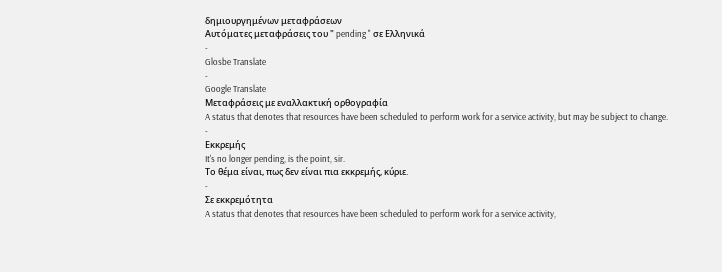δημιουργημένων μεταφράσεων
Αυτόματες μεταφράσεις του " pending " σε Ελληνικά
-
Glosbe Translate
-
Google Translate
Μεταφράσεις με εναλλακτική ορθογραφία
A status that denotes that resources have been scheduled to perform work for a service activity, but may be subject to change.
-
Εκκρεμής
It's no longer pending, is the point, sir.
Το θέμα είναι, πως δεν είναι πια εκκρεμής, κύριε.
-
Σε εκκρεμότητα
A status that denotes that resources have been scheduled to perform work for a service activity,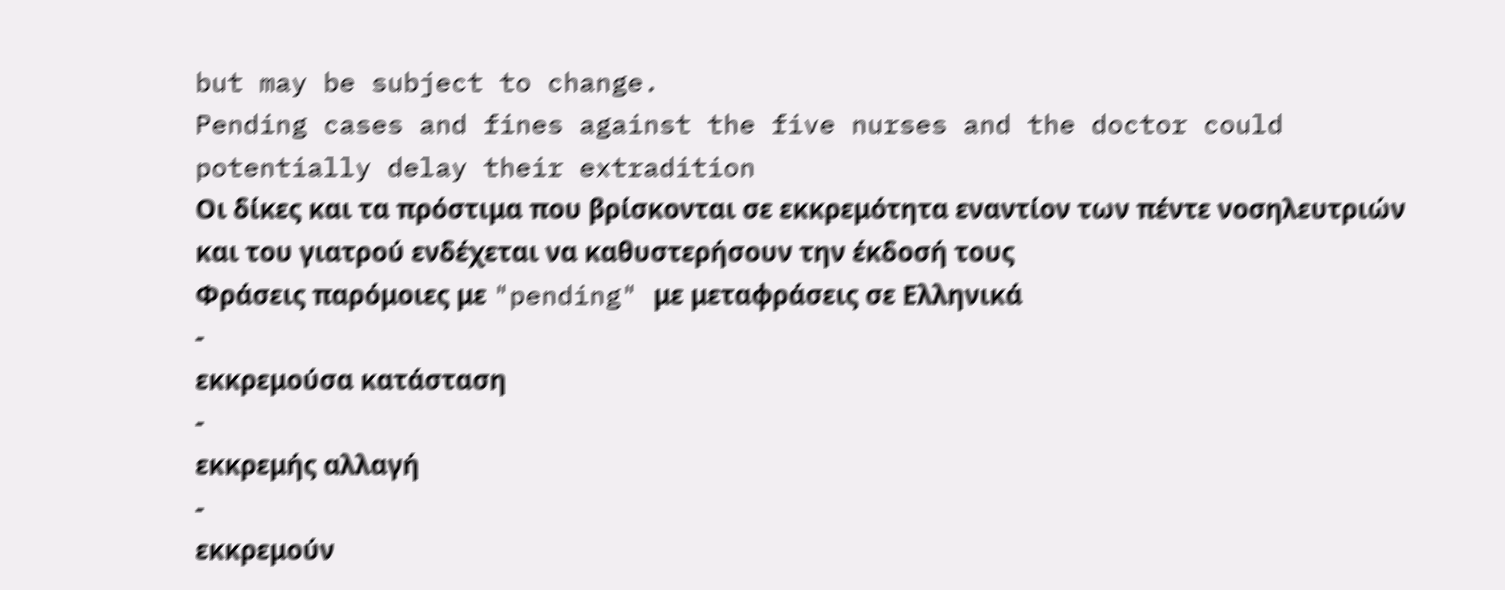but may be subject to change.
Pending cases and fines against the five nurses and the doctor could potentially delay their extradition
Οι δίκες και τα πρόστιμα που βρίσκονται σε εκκρεμότητα εναντίον των πέντε νοσηλευτριών και του γιατρού ενδέχεται να καθυστερήσουν την έκδοσή τους
Φράσεις παρόμοιες με "pending" με μεταφράσεις σε Ελληνικά
-
εκκρεμούσα κατάσταση
-
εκκρεμής αλλαγή
-
εκκρεμούν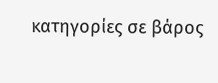κατηγορίες σε βάρος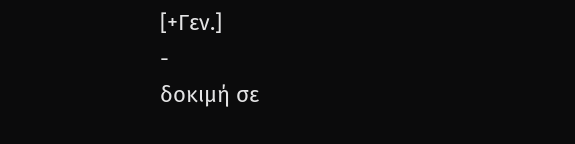[+Γεν.]
-
δοκιμή σε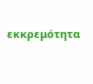εκκρεμότητα